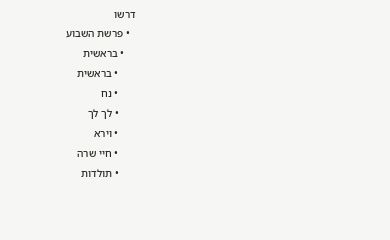דרשו
  • פרשת השבוע
    • בראשית
      • בראשית
      • נח
      • לך לך
      • וירא
      • חיי שרה
      • תולדות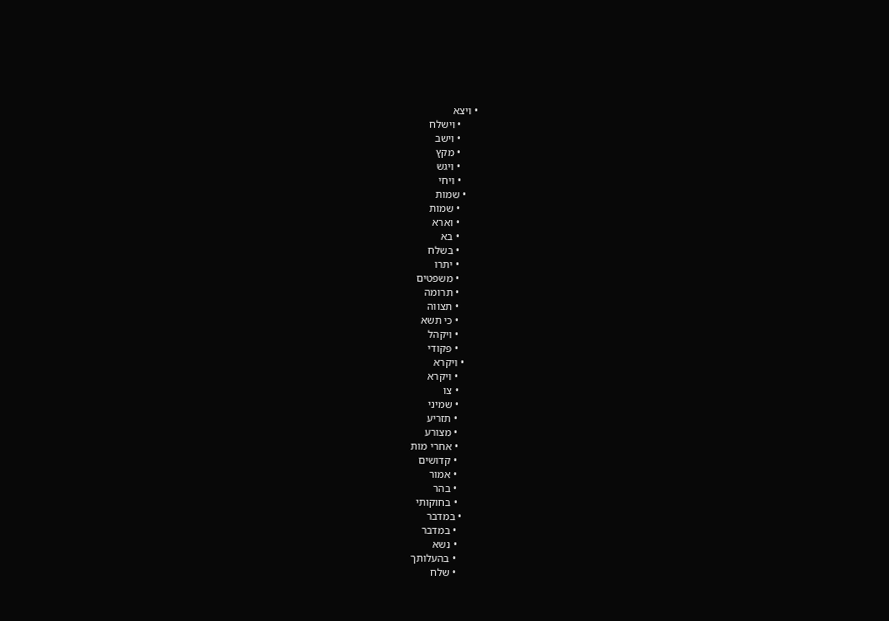• ויצא
      • וישלח
      • וישב
      • מקץ
      • ויגש
      • ויחי
    • שמות
      • שמות
      • וארא
      • בא
      • בשלח
      • יתרו
      • משפטים
      • תרומה
      • תצווה
      • כי תשא
      • ויקהל
      • פקודי
    • ויקרא
      • ויקרא
      • צו
      • שמיני
      • תזריע
      • מצורע
      • אחרי מות
      • קדושים
      • אמור
      • בהר
      • בחוקותי
    • במדבר
      • במדבר
      • נשא
      • בהעלותך
      • שלח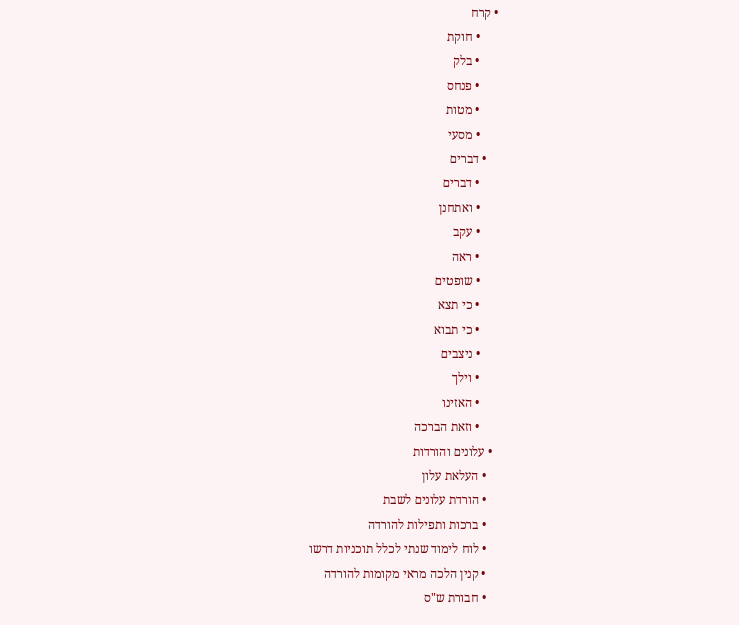• קרח
      • חוקת
      • בלק
      • פנחס
      • מטות
      • מסעי
    • דברים
      • דברים
      • ואתחנן
      • עקב
      • ראה
      • שופטים
      • כי תצא
      • כי תבוא
      • ניצבים
      • וילך
      • האזינו
      • וזאת הברכה
  • עלונים והורדות
    • העלאת עלון
    • הורדת עלונים לשבת
    • ברכות ותפילות להורדה
    • לוח לימוד שנתי לכלל תוכניות דרשו
    • קנין הלכה מראי מקומות להורדה
    • חבורת ש"ס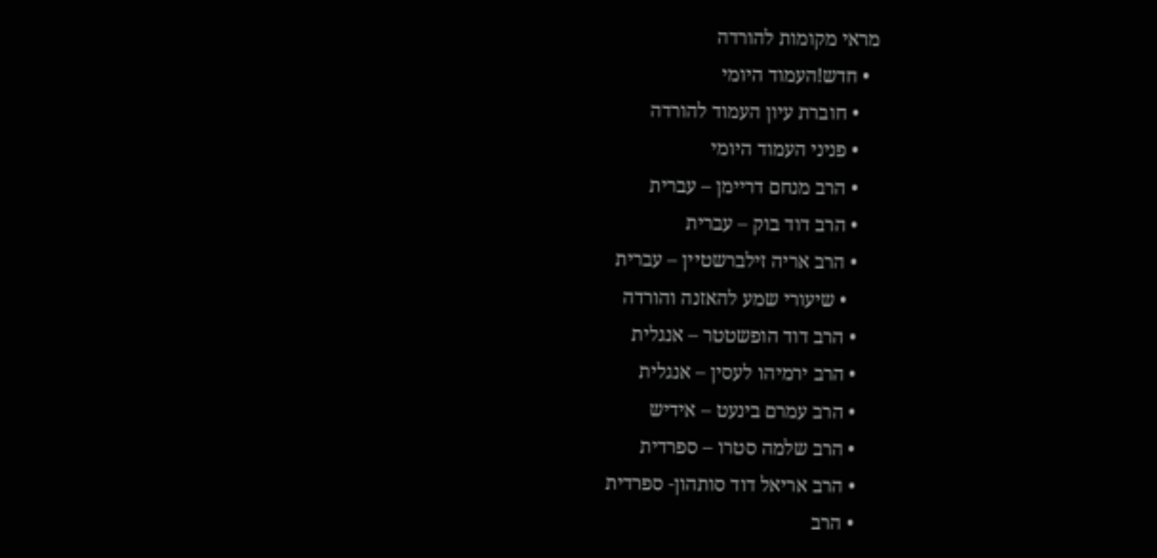מראי מקומות להורדה
  • חדש!העמוד היומי
    • חוברת עיון העמוד להורדה
    • פניני העמוד היומי
    • הרב מנחם דריימן – עברית
    • הרב דוד בוק – עברית
    • הרב אריה זילברשטיין – עברית
      • שיעורי שמע להאזנה והורדה
    • הרב דוד הופשטטר – אנגלית
    • הרב ירמיהו לעסין – אנגלית
    • הרב עמרם בינעט – אידיש
    • הרב שלמה סטרו – ספרדית
    • הרב אריאל דוד סותהון- ספרדית
    • הרב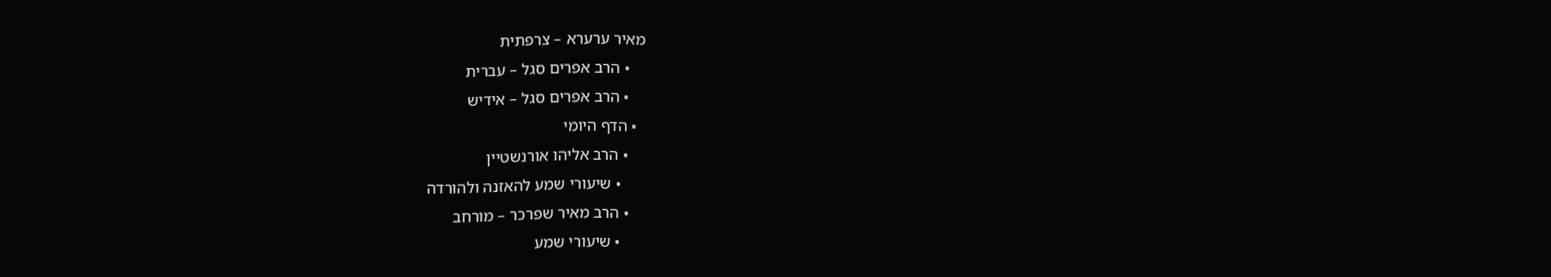מאיר ערערא – צרפתית
    • הרב אפרים סגל – עברית
    • הרב אפרים סגל – אידיש
  • הדף היומי
    • הרב אליהו אורנשטיין
      • שיעורי שמע להאזנה ולהורדה
    • הרב מאיר שפרכר – מורחב
      • שיעורי שמע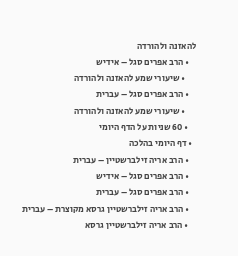להאזנה ולהורדה
    • הרב אפרים סגל – אידיש
      • שיעורי שמע להאזנה ולהורדה
    • הרב אפרים סגל – עברית
      • שיעורי שמע להאזנה ולהורדה
    • 60 שניות על הדף היומי
  • דף היומי בהלכה
    • הרב אריה זילברשטיין – עברית
    • הרב אפרים סגל – אידיש
    • הרב אפרים סגל – עברית
    • הרב אריה זילברשטיין גרסא מקוצרת – עברית
    • הרב אריה זילברשטיין גרסא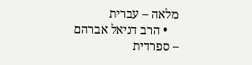מלאה – עברית
    • הרב דניאל אברהם – ספרדית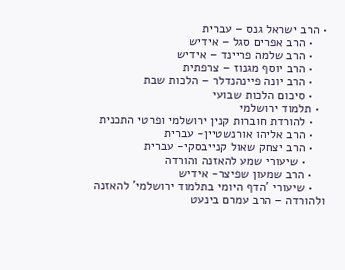• הרב ישראל גנס – עברית
    • הרב אפרים סגל – אידיש
    • הרב שלמה פריינד – אידיש
    • הרב יוסף מגנוז – צרפתית
    • הרב יונה פיינהנדלר – הלכות שבת
    • סיכום הלכות שבועי
  • תלמוד ירושלמי
    • להורדת חוברות קנין ירושלמי ופרטי התכנית
    • הרב אליהו אורנשטיין- עברית
    • הרב יצחק שאול קנייבסקי- עברית
      • שיעורי שמע להאזנה והורדה
    • הרב שמעון שפיצר- אידיש
    • שיעורי 'הדף היומי בתלמוד ירושלמי' להאזנה ולהורדה – הרב עמרם בינעט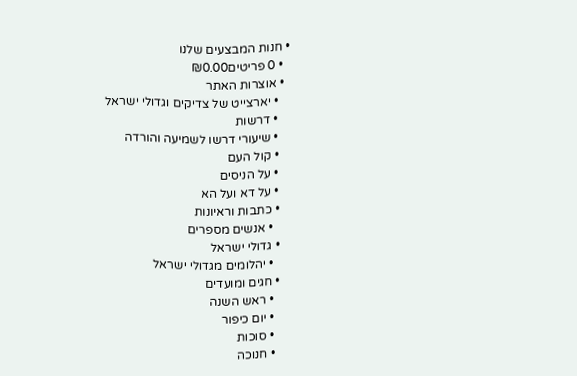• חנות המבצעים שלנו
  • 0 פריטים₪0.00
  • אוצרות האתר
    • יארצייט של צדיקים וגדולי ישראל
    • דרשות
    • שיעורי דרשו לשמיעה והורדה
    • קול העם
    • על הניסים
    • על דא ועל הא
    • כתבות וראיונות
      • אנשים מספרים
    • גדולי ישראל
      • יהלומים מגדולי ישראל
    • חגים ומועדים
      • ראש השנה
      • יום כיפור
      • סוכות
      • חנוכה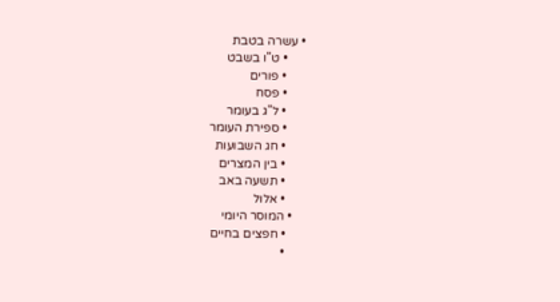• עשרה בטבת
      • ט"ו בשבט
      • פורים
      • פסח
      • ל"ג בעומר
      • ספירת העומר
      • חג השבועות
      • בין המצרים
      • תשעה באב
      • אלול
    • המוסר היומי
      • חפצים בחיים
      •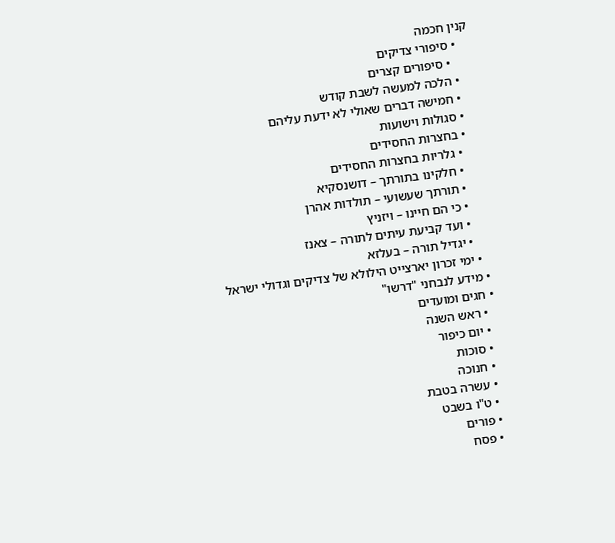קנין חכמה
    • סיפורי צדיקים
      • סיפורים קצרים
    • הלכה למעשה לשבת קודש
    • חמישה דברים שאולי לא ידעת עליהם
    • סגולות וישועות
    • בחצרות החסידים
      • גלריות בחצרות החסידים
      • חלקינו בתורתך – דושנסקיא
      • תורתך שעשועי – תולדות אהרן
      • כי הם חיינו – ויזניץ
      • ועד קביעת עיתים לתורה – צאנז
      • יגדיל תורה – בעלזא
    • ימי זכרון יארצייט הילולא של צדיקים וגדולי ישראל
  • מידע לנבחני "דרשו"
  • חגים ומועדים
    • ראש השנה
    • יום כיפור
    • סוכות
    • חנוכה
    • עשרה בטבת
    • ט"ו בשבט
    • פורים
    • פסח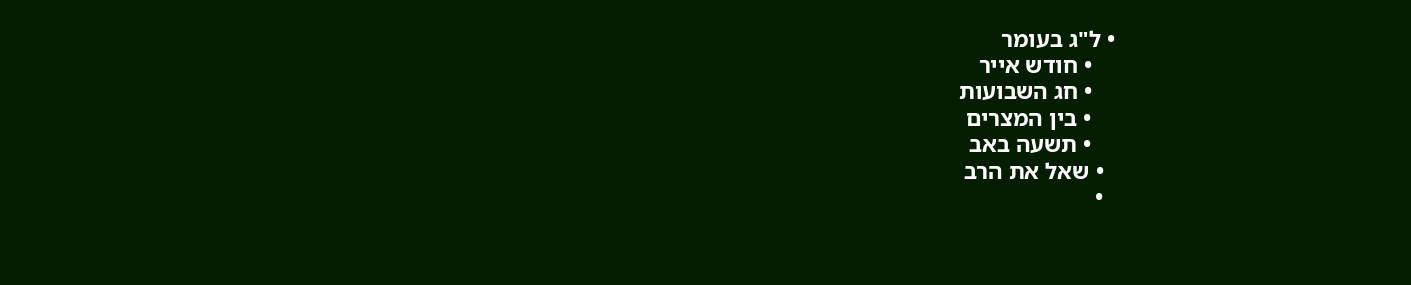• ל"ג בעומר
    • חודש אייר
    • חג השבועות
    • בין המצרים
    • תשעה באב
  • שאל את הרב
  •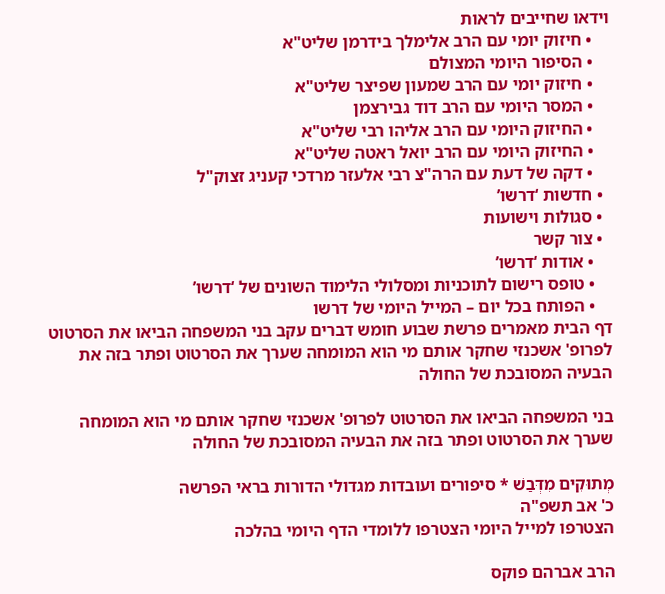וידאו שחייבים לראות
    • חיזוק יומי עם הרב אלימלך בידרמן שליט"א
    • הסיפור היומי המצולם
    • חיזוק יומי עם הרב שמעון שפיצר שליט"א
    • המסר היומי עם הרב דוד גבירצמן
    • החיזוק היומי עם הרב אליהו רבי שליט"א
    • החיזוק היומי עם הרב יואל ראטה שליט"א
    • דקה של דעת עם הרה"צ רבי אלעזר מרדכי קעניג זצוק"ל
  • חדשות ‘דרשו’
  • סגולות וישועות
  • צור קשר
    • אודות ‘דרשו’
    • טופס רישום לתוכניות ומסלולי הלימוד השונים של ‘דרשו’
    • הפותח בכל יום – המייל היומי של דרשו
דף הבית מאמרים פרשת שבוע חומש דברים עקב בני המשפחה הביאו את הסרטוט לפרופ' אשכנזי שחקר אותם מי הוא המומחה שערך את הסרטוט ופתר בזה את הבעיה המסובכת של החולה

בני המשפחה הביאו את הסרטוט לפרופ' אשכנזי שחקר אותם מי הוא המומחה שערך את הסרטוט ופתר בזה את הבעיה המסובכת של החולה

מְתוּקִים מִדְּבַשׁ * סיפורים ועובדות מגדולי הדורות בראי הפרשה
כ' אב תשפ"ה
הצטרפו למייל היומי הצטרפו ללומדי הדף היומי בהלכה

הרב אברהם פוקס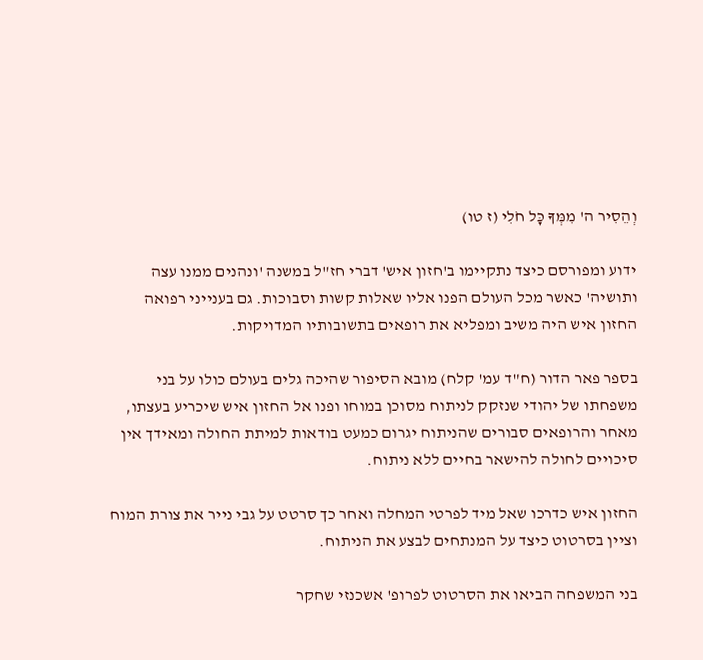וְהֵסִיר ה' מִמְּךָ כָּל חֹלִי (ז טו)

ידוע ומפורסם כיצד נתקיימו ב'חזון איש' דברי חז"ל במשנה 'ונהנים ממנו עצה ותושיה' כאשר מכל העולם הפנו אליו שאלות קשות וסבוכות. גם בענייני רפואה החזון איש היה משיב ומפליא את רופאים בתשובותיו המדויקות.

בספר פאר הדור (ח"ד עמ' קלח) מובא הסיפור שהיכה גלים בעולם כולו על בני משפחתו של יהודי שנזקק לניתוח מסוכן במוחו ופנו אל החזון איש שיכריע בעצתו, מאחר והרופאים סבורים שהניתוח יגרום כמעט בודאות למיתת החולה ומאידך אין סיכויים לחולה להישאר בחיים ללא ניתוח.

החזון איש כדרכו שאל מיד לפרטי המחלה ואחר כך סרטט על גבי נייר את צורת המוח וציין בסרטוט כיצד על המנתחים לבצע את הניתוח.

בני המשפחה הביאו את הסרטוט לפרופ' אשכנזי שחקר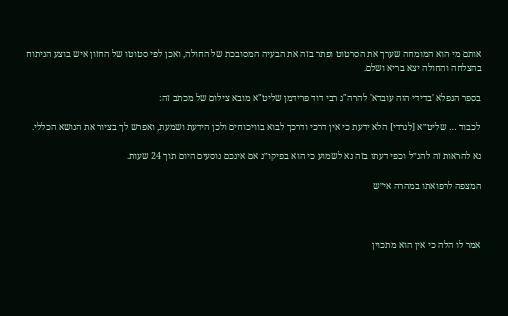אותם מי הוא המומחה שערך את הסרטוט ופתר בזה את הבעיה המסובכת של החולה, ואכן לפי סטוטו של החזון איש בוצע הניתוח בהצלחה והחולה יצא בריא ושלם.

בספר הנפלא 'בדידי הוה עובדא' להרה"ג רבי דוד פרידמן שליט"א מובא צילום של מכתב זה:

לכבוד … שליט״א [לנרדי] הלא ידעת כי אין דרכי ודרכך לבוא בוויכוחים ולכן הידעת ושמעת, ואפרש לך בציור את הנושא הכללי.

נא להראות זה להנ״ל וכפי דעתו בזה נא לשמוע כי הוא בפיקו״נ אם אינכם נוסעים היום תוך 24 שעות.

המצפה לרפואתו במהרה אי״ש



אמר לו הלה כי אין הוא מתכוין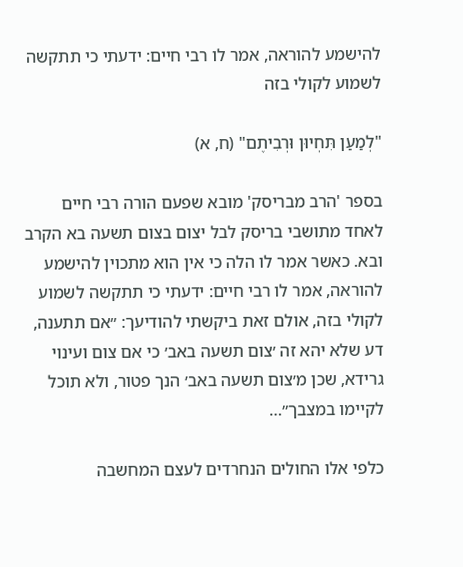להישמע להוראה, אמר לו רבי חיים: ידעתי כי תתקשה לשמוע לקולי בזה

"לְמַעַן תִּחְיוּן וּרְבִיתֶם" (ח, א)

בספר 'הרב מבריסק' מובא שפעם הורה רבי חיים לאחד מתושבי בריסק לבל יצום בצום תשעה בא הקרב ובא. כאשר אמר לו הלה כי אין הוא מתכוין להישמע להוראה, אמר לו רבי חיים: ידעתי כי תתקשה לשמוע לקולי בזה, אולם זאת ביקשתי להודיעך: ״אם תתענה, דע שלא יהא זה ׳צום תשעה באב׳ כי אם צום ועינוי גרידא, שכן מ׳צום תשעה באב׳ הנך פטור, ולא תוכל לקיימו במצבך״…

כלפי אלו החולים הנחרדים לעצם המחשבה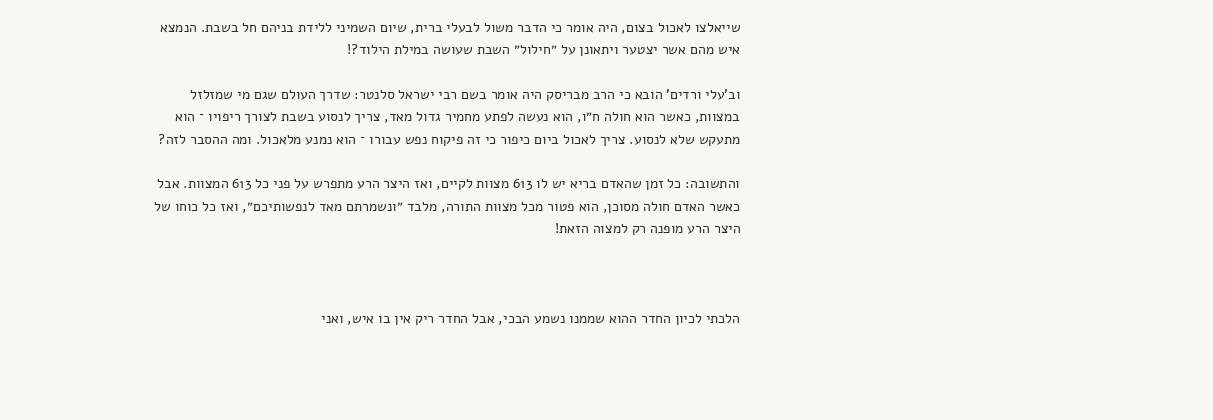שייאלצו לאכול בצום, היה אומר כי הדבר משול לבעלי ברית, שיום השמיני ללידת בניהם חל בשבת. הנמצא איש מהם אשר יצטער ויתאונן על ״חילול״ השבת שעושה במילת הילוד?!

וב'עלי ורדים' הובא כי הרב מבריסק היה אומר בשם רבי ישראל סלנטר: שדרך העולם שגם מי שמזלזל במצוות, כאשר הוא חולה ח״ו, הוא נעשה לפתע מחמיר גדול מאד, צריך לנסוע בשבת לצורך ריפויו ־ הוא מתעקש שלא לנסוע. צריך לאכול ביום כיפור כי זה פיקוח נפש עבורו ־ הוא נמנע מלאכול. ומה ההסבר לזה?

והתשובה: כל זמן שהאדם בריא יש לו 613 מצוות לקיים, ואז היצר הרע מתפרש על פני כל 613 המצוות. אבל כאשר האדם חולה מסוכן, הוא פטור מכל מצוות התורה, מלבד ״ונשמרתם מאד לנפשותיכם״, ואז כל כוחו של היצר הרע מופנה רק למצוה הזאת!



הלכתי לכיון החדר ההוא שממנו נשמע הבכי, אבל החדר ריק אין בו איש, ואני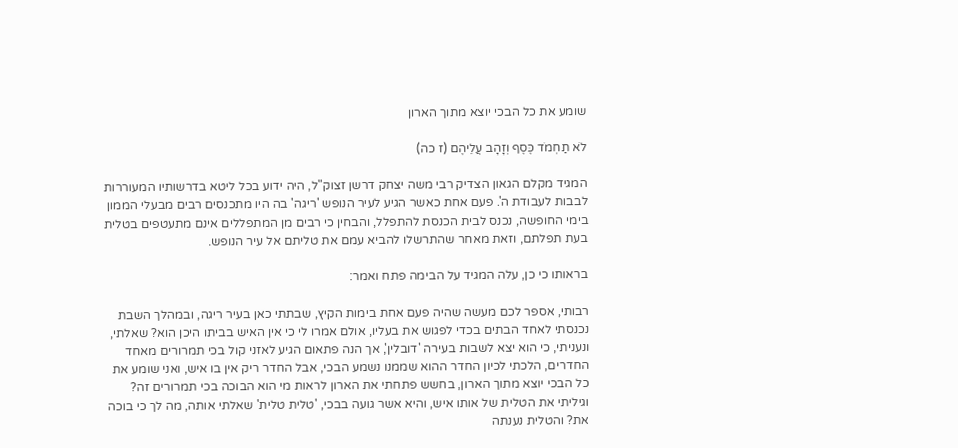שומע את כל הבכי יוצא מתוך הארון

לֹא תַחְמֹד כֶּסֶף וְזָהָב עֲלֵיהֶם (ז כה)

המגיד מקלם הגאון הצדיק רבי משה יצחק דרשן זצוק"ל, היה ידוע בכל ליטא בדרשותיו המעוררות לבבות לעבודת ה'. פעם אחת כאשר הגיע לעיר הנופש 'ריגה' בה היו מתכנסים רבים מבעלי הממון בימי החופשה, נכנס לבית הכנסת להתפלל, והבחין כי רבים מן המתפללים אינם מתעטפים בטלית בעת תפלתם, וזאת מאחר שהתרשלו להביא עמם את טליתם אל עיר הנופש.

בראותו כי כן, עלה המגיד על הבימה פתח ואמר:

רבותי, אספר לכם מעשה שהיה פעם אחת בימות הקיץ, שבתתי כאן בעיר ריגה, ובמהלך השבת נכנסתי לאחד הבתים בכדי לפגוש את בעליו, אולם אמרו לי כי אין האיש בביתו היכן הוא? שאלתי, ונעניתי, כי הוא יצא לשבות בעירה 'דובלין', אך הנה פתאום הגיע לאזני קול בכי תמרורים מאחד החדרים, הלכתי לכיון החדר ההוא שממנו נשמע הבכי, אבל החדר ריק אין בו איש, ואני שומע את כל הבכי יוצא מתוך הארון, בחשש פתחתי את הארון לראות מי הוא הבוכה בכי תמרורים זה? וגיליתי את הטלית של אותו איש, והיא אשר גועה בבכי, 'טלית טלית' שאלתי אותה, מה לך כי בוכה את? והטלית נענתה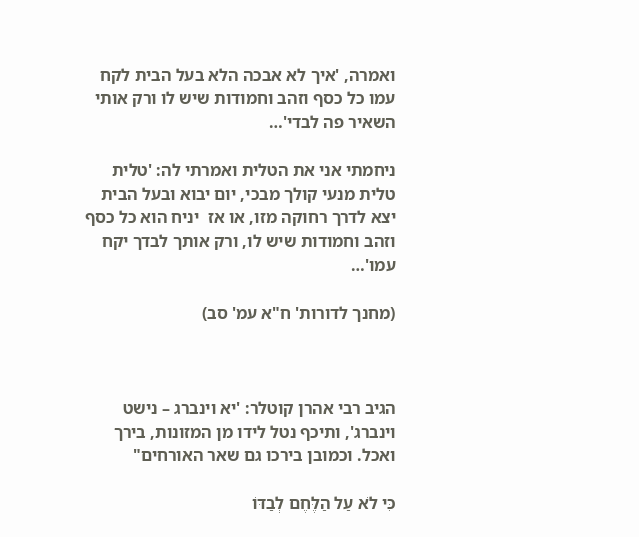ואמרה, 'איך לא אבכה הלא בעל הבית לקח עמו כל כסף וזהב וחמודות שיש לו ורק אותי השאיר פה לבדי'…

ניחמתי אני את הטלית ואמרתי לה: 'טלית טלית מנעי קולך מבכי, יום יבוא ובעל הבית יצא לדרך רחוקה מזו, או אז  יניח הוא כל כסף וזהב וחמודות שיש לו, ורק אותך לבדך יקח עמו'…

(מחנך לדורות' ח"א עמ' סב)



הגיב רבי אהרן קוטלר: 'יא וינברג – נישט וינברג', ותיכף נטל לידו מן המזונות, בירך ואכל. וכמובן בירכו גם שאר האורחים"

כִּי לֹא עַל הַלֶּחֶם לְבַדּוֹ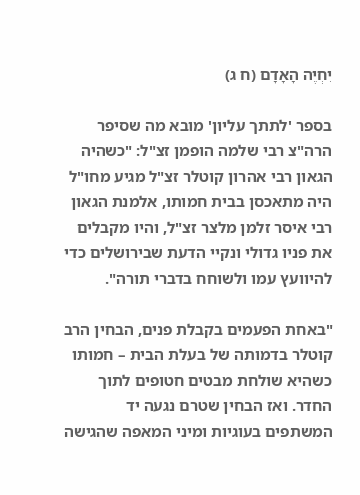יִחְיֶה הָאָדָם (ח ג)

בספר 'לתתך עליון' מובא מה שסיפר הרה"צ רבי שלמה הופמן זצ"ל: "כשהיה הגאון רבי אהרון קוטלר זצ"ל מגיע מחו"ל היה מתאכסן בבית חמותו, אלמנת הגאון רבי איסר זלמן מלצר זצ"ל, והיו מקבלים את פניו גדולי ונקיי הדעת שבירושלים כדי להיוועץ עמו ולשוחח בדברי תורה".

"באחת הפעמים בקבלת פנים, הבחין הרב קוטלר בדמותה של בעלת הבית – חמותו כשהיא שולחת מבטים חטופים לתוך החדר. ואז הבחין שטרם נגעה יד המשתפים בעוגיות ומיני המאפה שהגישה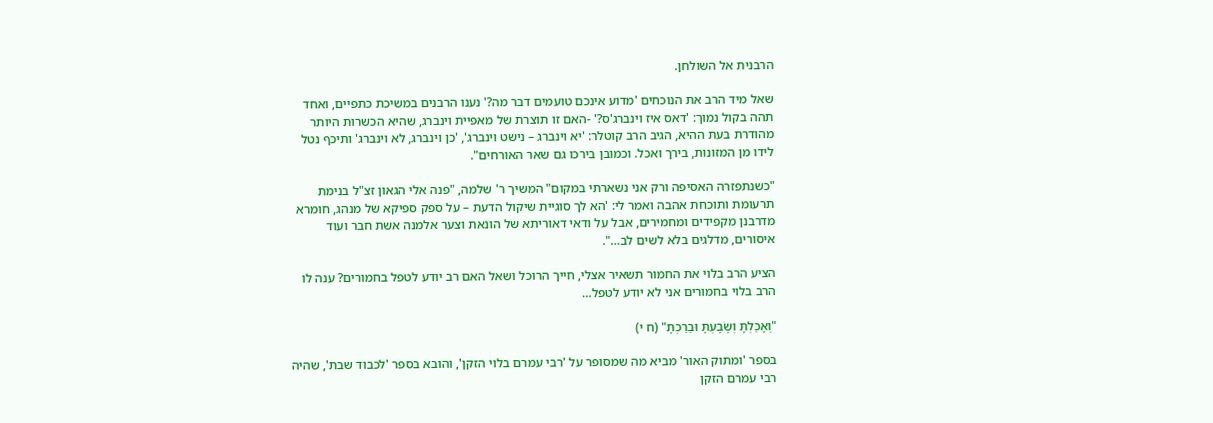הרבנית אל השולחן.

שאל מיד הרב את הנוכחים 'מדוע אינכם טועמים דבר מה?' נענו הרבנים במשיכת כתפיים, ואחד תהה בקול נמוך: 'דאס איז וינברג'ס?' -האם זו תוצרת של מאפיית וינברג, שהיא הכשרות היותר מהודרת בעת ההיא, הגיב הרב קוטלר: 'יא וינברג – נישט וינברג', 'כן וינברג, לא וינברג' ותיכף נטל לידו מן המזונות, בירך ואכל. וכמובן בירכו גם שאר האורחים".

"כשנתפזרה האסיפה ורק אני נשארתי במקום" המשיך ר' שלמה, "פנה אלי הגאון זצ"ל בנימת תרעומת ותוכחת אהבה ואמר לי: 'הא לך סוגיית שיקול הדעת – על ספק ספיקא של מנהג, חומרא מדרבנן מקפידים ומחמירים, אבל על ודאי דאוריתא של הונאת וצער אלמנה אשת חבר ועוד איסורים, מדלגים בלא לשים לב…".

הציע הרב בלוי את החמור תשאיר אצלי, חייך הרוכל ושאל האם רב יודע לטפל בחמורים? ענה לו הרב בלוי בחמורים אני לא יודע לטפל…

"וְאָכַלְתָּ וְשָׂבָעְתָּ וּבֵרַכְתָּ" (ח י)

בספר 'ומתוק האור' מביא מה שמסופר על 'רבי עמרם בלוי הזקן', והובא בספר 'לכבוד שבת', שהיה רבי עמרם הזקן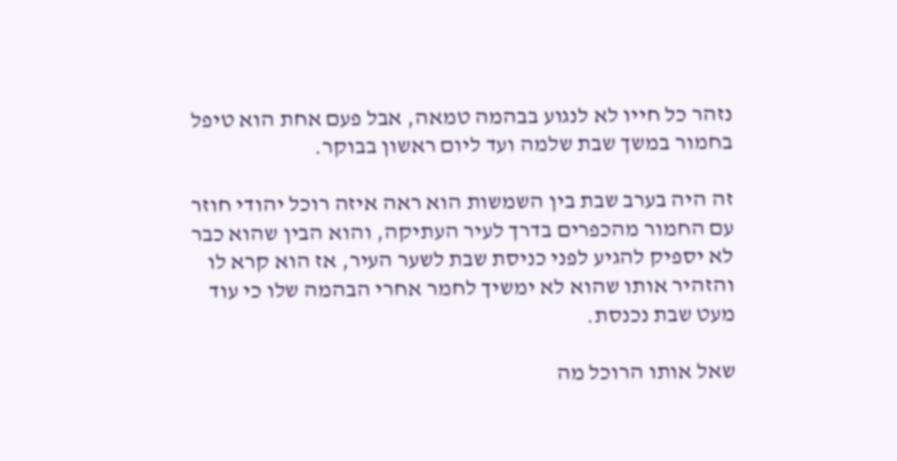נזהר כל חייו לא לנגוע בבהמה טמאה, אבל פעם אחת הוא טיפל בחמור במשך שבת שלמה ועד ליום ראשון בבוקר.

זה היה בערב שבת בין השמשות הוא ראה איזה רוכל יהודי חוזר עם החמור מהכפרים בדרך לעיר העתיקה, והוא הבין שהוא כבר לא יספיק להגיע לפני כניסת שבת לשער העיר, אז הוא קרא לו והזהיר אותו שהוא לא ימשיך לחמר אחרי הבהמה שלו כי עוד מעט שבת נכנסת.

שאל אותו הרוכל מה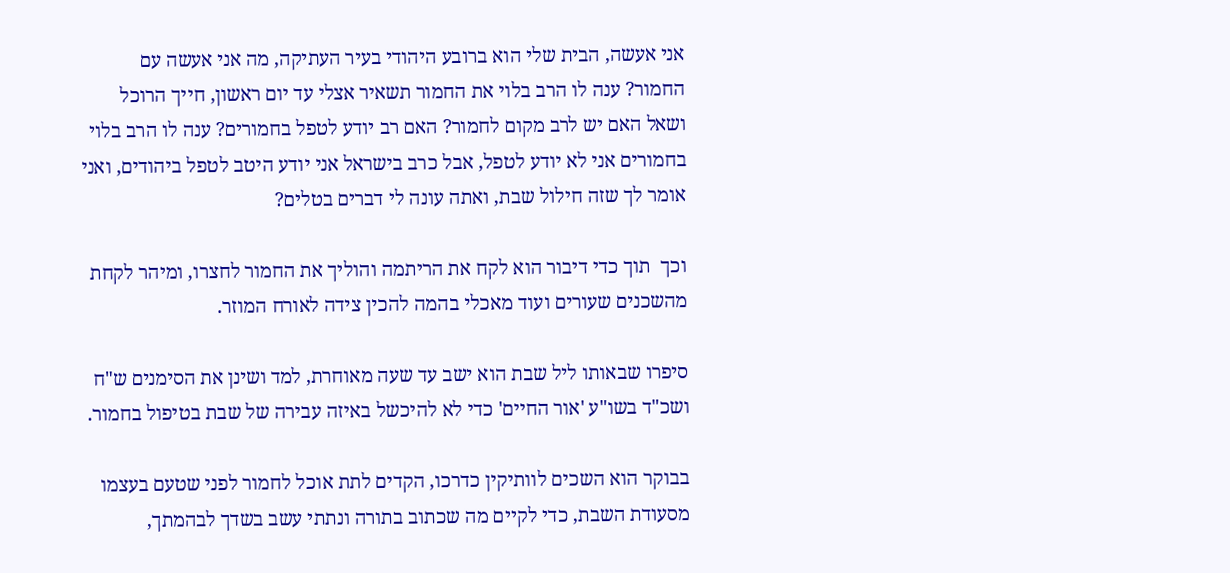אני אעשה, הבית שלי הוא ברובע היהודי בעיר העתיקה, מה אני אעשה עם החמור? ענה לו הרב בלוי את החמור תשאיר אצלי עד יום ראשון, חייך הרוכל ושאל האם יש לרב מקום לחמור? האם רב יודע לטפל בחמורים? ענה לו הרב בלוי בחמורים אני לא יודע לטפל, אבל כרב בישראל אני יודע היטב לטפל ביהודים, ואני אומר לך שזה חילול שבת, ואתה עונה לי דברים בטלים?

וכך  תוך כדי דיבור הוא לקח את הריתמה והוליך את החמור לחצרו, ומיהר לקחת מהשכנים שעורים ועוד מאכלי בהמה להכין צידה לאורח המוזר.

סיפרו שבאותו ליל שבת הוא ישב עד שעה מאוחרת, למד ושינן את הסימנים ש"ח ושכ"ד בשו"ע 'אור החיים' כדי לא להיכשל באיזה עבירה של שבת בטיפול בחמור.

בבוקר הוא השכים לוותיקין כדרכו, הקדים לתת אוכל לחמור לפני שטעם בעצמו מסעודת השבת, כדי לקיים מה שכתוב בתורה ונתתי עשב בשדך לבהמתך,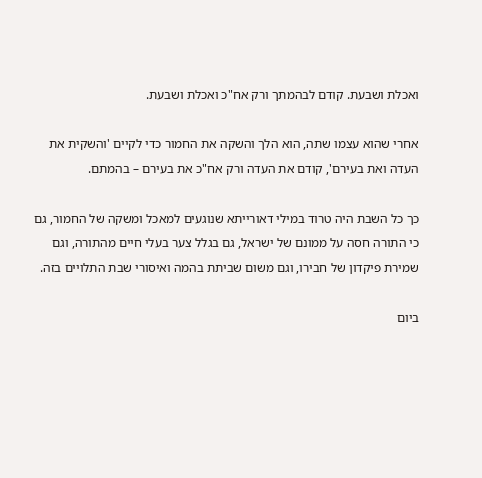ואכלת ושבעת. קודם לבהמתך ורק אח"כ ואכלת ושבעת.

אחרי שהוא עצמו שתה, הוא הלך והשקה את החמור כדי לקיים 'והשקית את העדה ואת בעירם', קודם את העדה ורק אח"כ את בעירם – בהמתם.

כך כל השבת היה טרוד במילי דאורייתא שנוגעים למאכל ומשקה של החמור, גם כי התורה חסה על ממונם של ישראל, גם בגלל צער בעלי חיים מהתורה, וגם שמירת פיקדון של חבירו, וגם משום שביתת בהמה ואיסורי שבת התלויים בזה.

ביום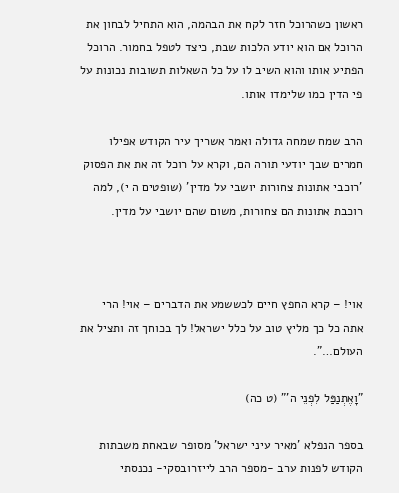ראשון כשהרוכל חזר לקח את הבהמה, הוא התחיל לבחון את הרוכל אם הוא יודע הלכות שבת, כיצד לטפל בחמור. הרוכל הפתיע אותו והוא השיב לו על כל השאלות תשובות נכונות על פי הדין כמו שלימדו אותו.

הרב שמח שמחה גדולה ואמר אשריך עיר הקודש אפילו חמרים שבך יודעי תורה הם, וקרא על רוכל זה את את הפסוק 'רוכבי אתונות צחורות יושבי על מדין' (שופטים ה י), למה רוכבת אתונות הם צחורות, משום שהם יושבי על מדין.



אוי! – קרא החפץ חיים לכששמע את הדברים – אוי! הרי אתה כל כך מליץ טוב על כלל ישראל! לך בכוחך זה ותציל את העולם…".

"וָאֶתְנַפַּל לִפְנֵי ה'" (ט כה)

בספר הנפלא 'מאיר עיני ישראל' מסופר שבאחת משבתות הקודש לפנות ערב -מספר הרב לייזרובסקי- נכנסתי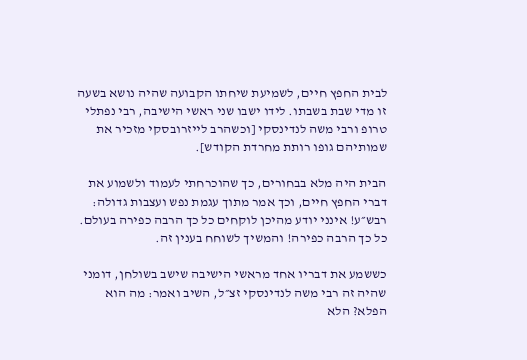לבית החפץ חיים, לשמיעת שיחתו הקבועה שהיה נושא בשעה זו מדי שבת בשבתו. לידו ישבו שני ראשי הישיבה, רבי נפתלי טרופ ורבי משה לנדינסקי [וכשהרב לייזרובסקי מזכיר את שמותיהם גופו רותת מחרדת הקודש].

הבית היה מלא בבחורים, כך שהוכרחתי לעמוד ולשמוע את דברי החפץ חיים, וכך אמר מתוך עגמת נפש ועצבות גדולה: רבש״ע! אינני יודע מהיכן לוקחים כל כך הרבה כפירה בעולם. כל כך הרבה כפירה! והמשיך לשוחח בענין זה.

כששמע את דבריו אחד מראשי הישיבה שישב בשולחן, דומני שהיה זה רבי משה לנדינסקי זצ״ל, השיב ואמר: מה הוא הפלא? הלא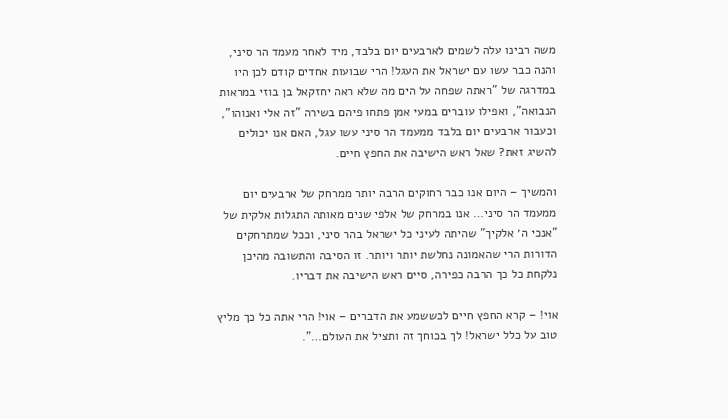משה רבינו עלה לשמים לארבעים יום בלבד, מיד לאחר מעמד הר סיני, והנה כבר עשו עם ישראל את העגל! הרי שבועות אחדים קודם לכן היו במדרגה של "ראתה שפחה על הים מה שלא ראה יחזקאל בן בוזי במראות הנבואה", ואפילו עוברים במעי אמן פתחו פיהם בשירה "זה אלי ואנוהו", וכעבור ארבעים יום בלבד ממעמד הר סיני עשו עגל, האם אנו יכולים להשיג זאת? שאל ראש הישיבה את החפץ חיים.

והמשיך – היום אנו כבר רחוקים הרבה יותר ממרחק של ארבעים יום ממעמד הר סיני… אנו במרחק של אלפי שנים מאותה התגלות אלקית של "אנכי ה׳ אלקיך" שהיתה לעיני כל ישראל בהר סיני, וככל שמתרחקים הדורות הרי שהאמונה נחלשת יותר ויותר. זו הסיבה והתשובה מהיכן נלקחת כל כך הרבה כפירה, סיים ראש הישיבה את דבריו.

אוי! – קרא החפץ חיים לכששמע את הדברים – אוי! הרי אתה כל כך מליץ טוב על כלל ישראל! לך בכוחך זה ותציל את העולם…".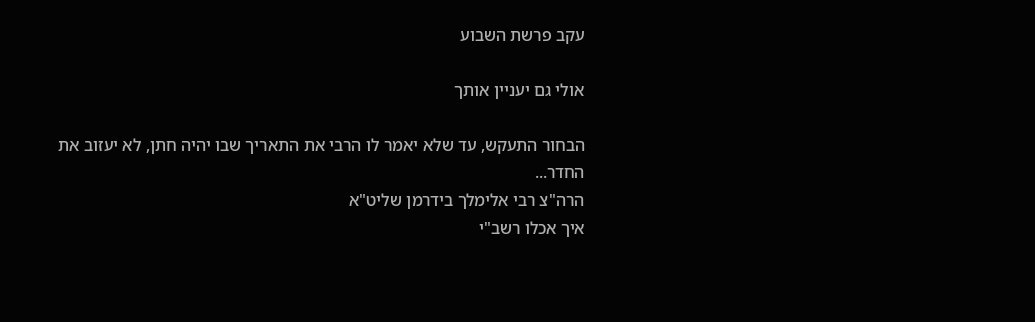עקב פרשת השבוע

אולי גם יעניין אותך

הבחור התעקש, עד שלא יאמר לו הרבי את התאריך שבו יהיה חתן, לא יעזוב את החדר...
הרה"צ רבי אלימלך בידרמן שליט"א
איך אכלו רשב"י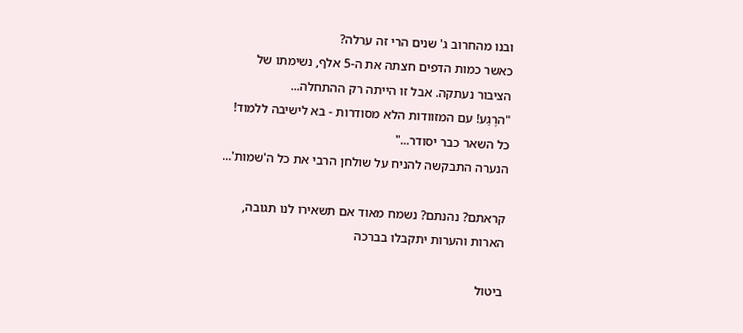ובנו מהחרוב ג' שנים הרי זה ערלה?
כאשר כמות הדפים חצתה את ה-5 אלף, נשימתו של הציבור נעתקה. אבל זו הייתה רק ההתחלה...
"הרֶגַע! עם המזוודות הלא מסודרות - בא לישיבה ללמוד! כל השאר כבר יסודר..."
הנערה התבקשה להניח על שולחן הרבי את כל ה'שמות'...

קראתם? נהנתם? נשמח מאוד אם תשאירו לנו תגובה, הארות והערות יתקבלו בברכה

ביטול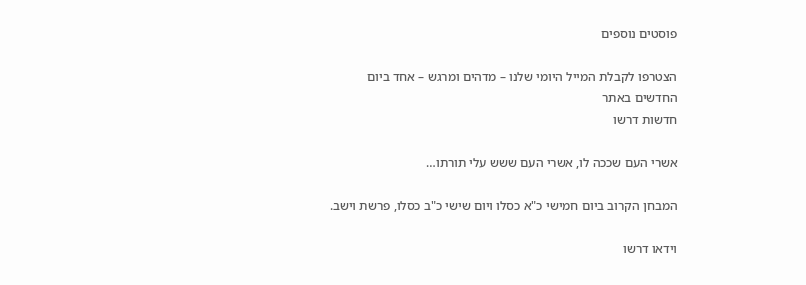פוסטים נוספים

הצטרפו לקבלת המייל היומי שלנו – מדהים ומרגש – אחד ביום
החדשים באתר
חדשות דרשו

אשרי העם שככה לו, אשרי העם ששש עלי תורתו…

המבחן הקרוב ביום חמישי כ"א כסלו ויום שישי כ"ב כסלו, פרשת וישב.

וידאו דרשו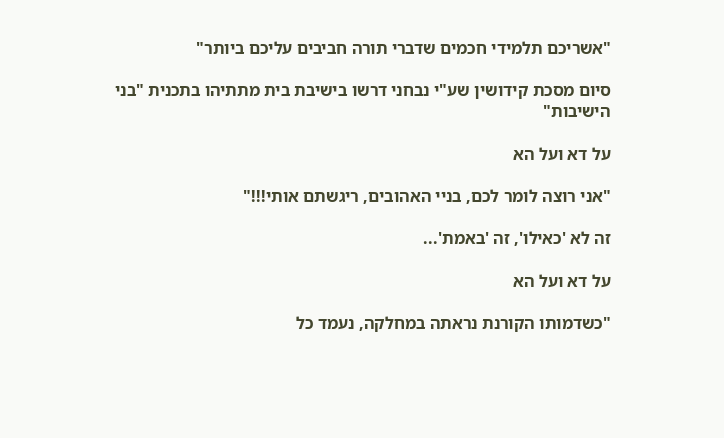"אשריכם תלמידי חכמים שדברי תורה חביבים עליכם ביותר"

סיום מסכת קידושין שע"י נבחני דרשו בישיבת בית מתתיהו בתכנית "בני הישיבות"

על דא ועל הא

"אני רוצה לומר לכם, בניי האהובים, ריגשתם אותי!!!"

זה לא 'כאילו', זה 'באמת'...

על דא ועל הא

"כשדמותו הקורנת נראתה במחלקה, נעמד כל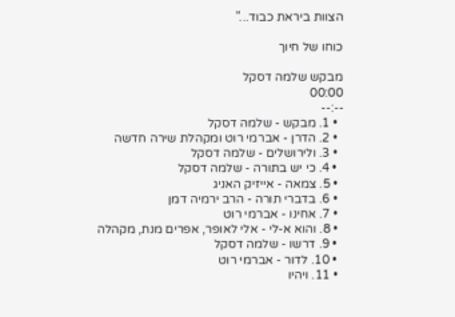הצוות ביראת כבוד..."

כוחו של חיוך

מבקש שלמה דסקל
00:00
--:--
  • 1. מבקש - שלמה דסקל
  • 2. הדרן - אברמי רוט ומקהלת שירה חדשה
  • 3. ולירושלים - שלמה דסקל
  • 4. כי יש בתורה - שלמה דסקל
  • 5. צמאה - אייזיק האניג
  • 6. בדברי תורה - הרב ירמיה דמן
  • 7. אחינו - אברמי רוט
  • 8. והוא א-לי - אלי לאופר, אפרים מנת, מקהלה
  • 9. דרשו - שלמה דסקל
  • 10. לדור - אברמי רוט
  • 11. ויהיו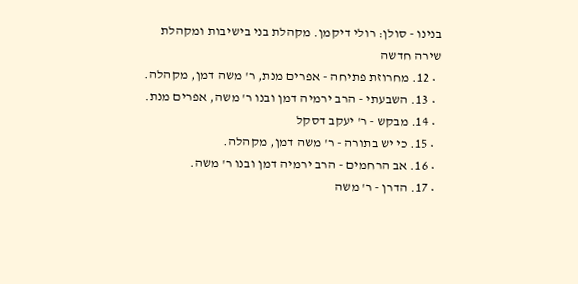בנינו - סולן: רולי דיקמן. מקהלת בני בישיבות ומקהלת שירה חדשה
  • 12. מחרוזת פתיחה - אפרים מנת, ר' משה דמן, מקהלה.
  • 13. השבעתי - הרב ירמיה דמן ובנו ר' משה, אפרים מנת.
  • 14. מבקש - ר' יעקב דסקל
  • 15. כי יש בתורה - ר' משה דמן, מקהלה.
  • 16. אב הרחמים - הרב ירמיה דמן ובנו ר' משה.
  • 17. הדרן - ר' משה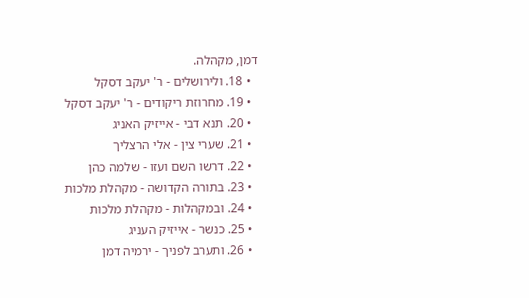דמן, מקהלה.
  • 18. ולירושלים - ר' יעקב דסקל
  • 19. מחרוזת ריקודים - ר' יעקב דסקל
  • 20. תנא דבי - אייזיק האניג
  • 21. שערי צין - אלי הרצליך
  • 22. דרשו השם ועזו - שלמה כהן
  • 23. בתורה הקדושה - מקהלת מלכות
  • 24. ובמקהלות - מקהלת מלכות
  • 25. כנשר - אייזיק העניג
  • 26. ותערב לפניך - ירמיה דמן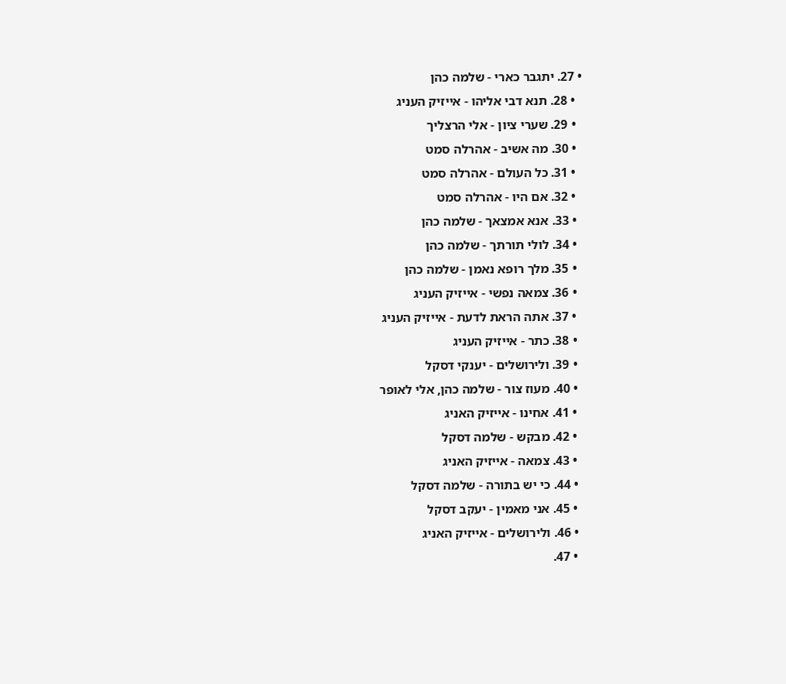• 27. יתגבר כארי - שלמה כהן
  • 28. תנא דבי אליהו - אייזיק העניג
  • 29. שערי ציון - אלי הרצליך
  • 30. מה אשיב - אהרלה סמט
  • 31. כל העולם - אהרלה סמט
  • 32. אם היו - אהרלה סמט
  • 33. אנא אמצאך - שלמה כהן
  • 34. לולי תורתך - שלמה כהן
  • 35. מלך רופא נאמן - שלמה כהן
  • 36. צמאה נפשי - אייזיק העניג
  • 37. אתה הראת לדעת - אייזיק העניג
  • 38. כתר - אייזיק העניג
  • 39. ולירושלים - יענקי דסקל
  • 40. מעוז צור - שלמה כהן, אלי לאופר
  • 41. אחינו - אייזיק האניג
  • 42. מבקש - שלמה דסקל
  • 43. צמאה - אייזיק האניג
  • 44. כי יש בתורה - שלמה דסקל
  • 45. אני מאמין - יעקב דסקל
  • 46. ולירושלים - אייזיק האניג
  • 47.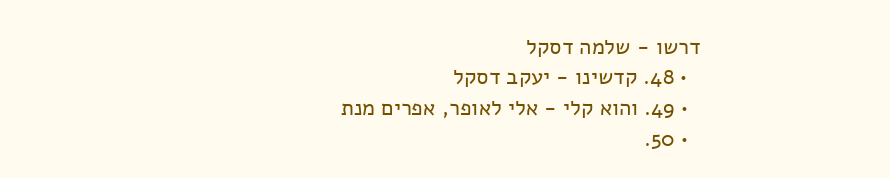דרשו - שלמה דסקל
  • 48. קדשינו - יעקב דסקל
  • 49. והוא קלי - אלי לאופר, אפרים מנת
  • 50.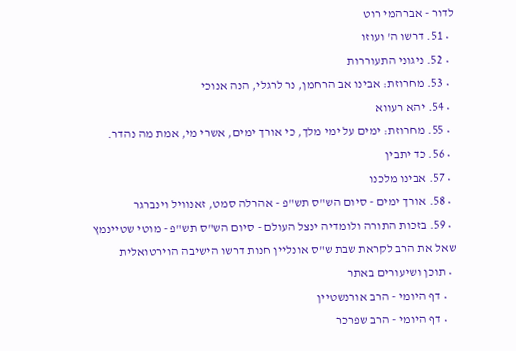לדור - אברהמי רוט
  • 51. דרשו ה' ועוזו
  • 52. ניגוני התעוררות
  • 53. מחרוזת: אבינו אב הרחמן, נר לרגלי, הנה אנוכי
  • 54. יהא רעווא
  • 55. מחרוזת: ימים על ימי מלך, כי אורך ימים, אשרי מי, אמת מה נהדר.
  • 56. כד יתבין
  • 57. אבינו מלכנו
  • 58. אורך ימים - סיום הש"ס תש"פ - אהרלה סמט, זאנוויל וינברגר
  • 59. בזכות התורה ולומדיה ינצל העולם - סיום הש"ס תש"פ - מוטי שטיינמץ
שאל את הרב לקראת שבת ש"ס אונליין חנות דרשו הישיבה הוירטואלית
  • תוכן ושיעורים באתר
    • דף היומי - הרב אורנשטיין
    • דף היומי - הרב שפרכר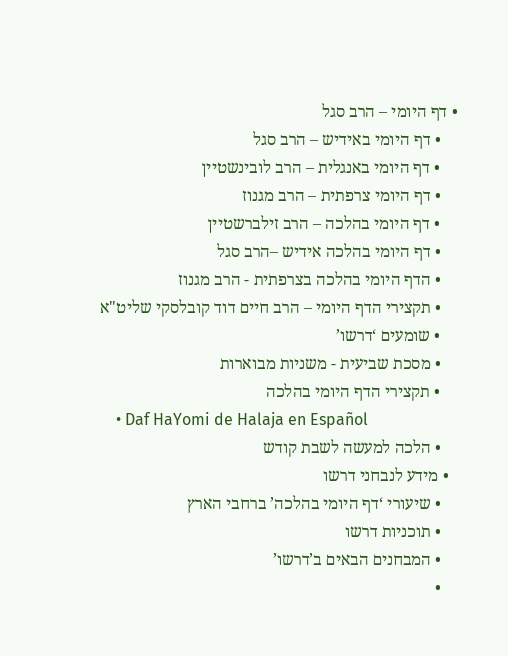• דף היומי – הרב סגל
    • דף היומי באידיש – הרב סגל
    • דף היומי באנגלית – הרב לובינשטיין
    • דף היומי צרפתית – הרב מגנוז
    • דף היומי בהלכה – הרב זילברשטיין
    • דף היומי בהלכה אידיש –הרב סגל
    • הדף היומי בהלכה בצרפתית - הרב מגנוז
    • תקצירי הדף היומי – הרב חיים דוד קובלסקי שליט"א
    • שומעים ‘דרשו’
    • מסכת שביעית - משניות מבוארות
    • תקצירי הדף היומי בהלכה
    • Daf HaYomi de Halaja en Español
    • הלכה למעשה לשבת קודש
  • מידע לנבחני דרשו
    • שיעורי ‘דף היומי בהלכה’ ברחבי הארץ
    • תוכניות דרשו
    • המבחנים הבאים ב’דרשו’
    •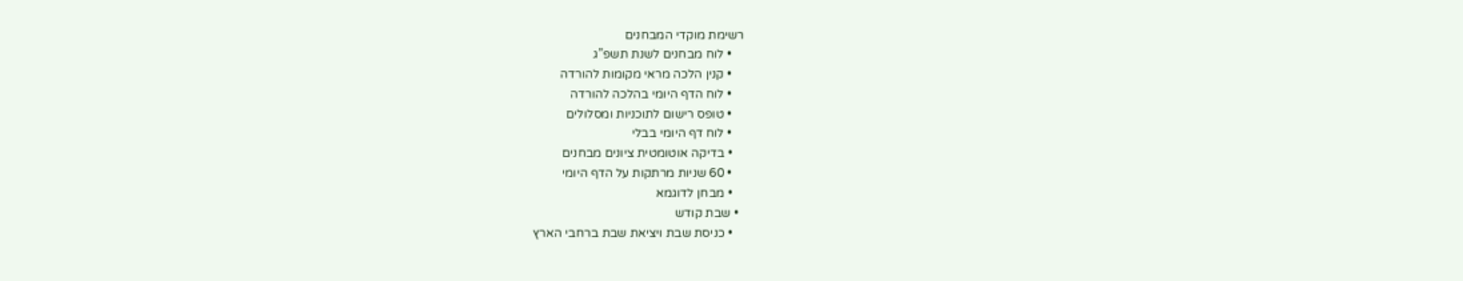רשימת מוקדי המבחנים
    • לוח מבחנים לשנת תשפ”ג
    • קנין הלכה מראי מקומות להורדה
    • לוח הדף היומי בהלכה להורדה
    • טופס רישום לתוכניות ומסלולים
    • לוח דף היומי בבלי
    • בדיקה אוטומטית ציונים מבחנים
    • 60 שניות מרתקות על הדף היומי
    • מבחן לדוגמא
  • שבת קודש
    • כניסת שבת ויציאת שבת ברחבי הארץ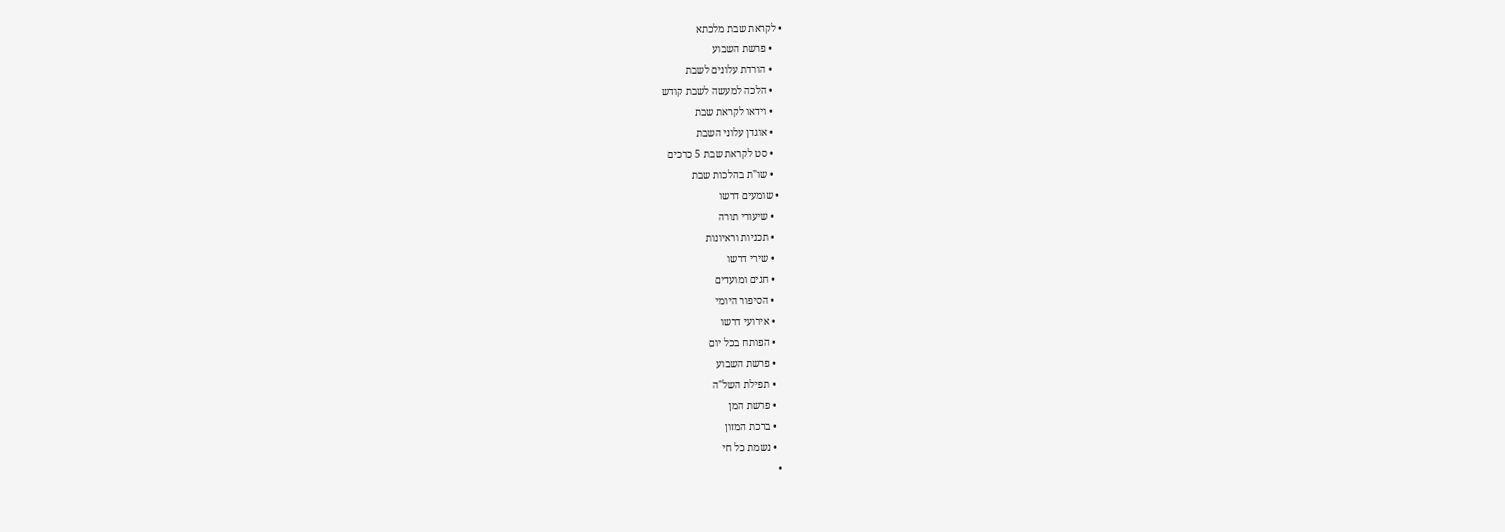• לקראת שבת מלכתא
    • פרשת השבוע
    • הורדת עלונים לשבת
    • הלכה למעשה לשבת קודש
    • וידאו לקראת שבת
    • אוגדן עלוני השבת
    • סט לקראת שבת 5 כרכים
    • שו"ת בהלכות שבת
  • שומעים דרשו
    • שיעורי תורה
    • תכניות וראיונות
    • שירי דרשו
    • חגים ומועדים
    • הסיפור היומי
    • אירועי דרשו
    • הפותח בכל יום
    • פרשת השבוע
    • תפילת השל"ה
    • פרשת המן
    • ברכת המזון
    • נשמת כל חי
  •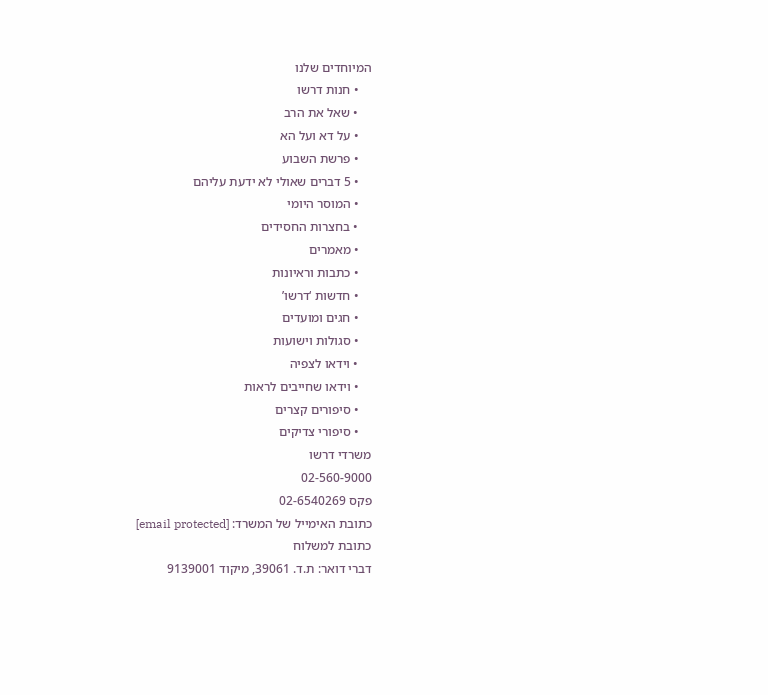המיוחדים שלנו
    • חנות דרשו
    • שאל את הרב
    • על דא ועל הא
    • פרשת השבוע
    • 5 דברים שאולי לא ידעת עליהם
    • המוסר היומי
    • בחצרות החסידים
    • מאמרים
    • כתבות וראיונות
    • חדשות ‘דרשו’
    • חגים ומועדים
    • סגולות וישועות
    • וידאו לצפיה
    • וידאו שחייבים לראות
    • סיפורים קצרים
    • סיפורי צדיקים
משרדי דרשו
02-560-9000
פקס 02-6540269
כתובת האימייל של המשרד: [email protected]
כתובת למשלוח
דברי דואר: ת.ד. 39061, מיקוד 9139001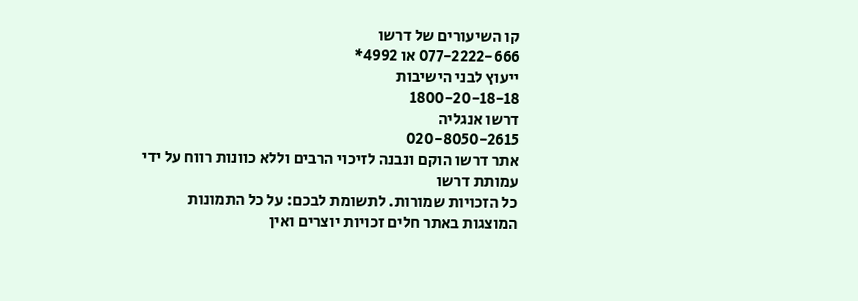קו השיעורים של דרשו
077-2222-666 או 4992*
ייעוץ לבני הישיבות
1800-20-18-18
דרשו אנגליה
020-8050-2615
אתר דרשו הוקם ונבנה לזיכוי הרבים וללא כוונות רווח על ידי עמותת דרשו
כל הזכויות שמורות. לתשומת לבכם: על כל התמונות המוצגות באתר חלים זכויות יוצרים ואין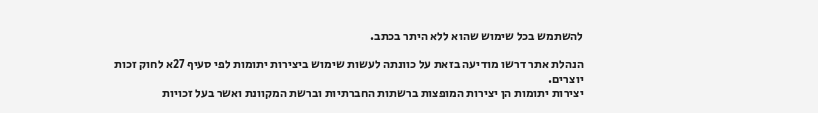להשתמש בכל שימוש שהוא ללא היתר בכתב.

הנהלת אתר דרשו מודיעה בזאת על כוונתה לעשות שימוש ביצירות יתומות לפי סעיף 27א לחוק זכות יוצרים.
יצירות יתומות הן יצירות המופצות ברשתות החברתיות וברשת המקוונת ואשר בעל זכויות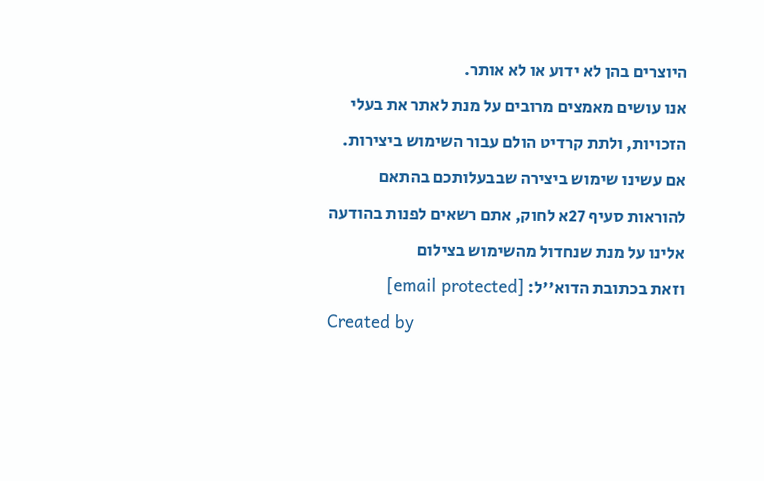היוצרים בהן לא ידוע או לא אותר.
אנו עושים מאמצים מרובים על מנת לאתר את בעלי הזכויות, ולתת קרדיט הולם עבור השימוש ביצירות.
אם עשינו שימוש ביצירה שבבעלותכם בהתאם להוראות סעיף 27א לחוק, אתם רשאים לפנות בהודעה אלינו על מנת שנחדול מהשימוש בצילום
וזאת בכתובת הדוא''ל: [email protected]
Created by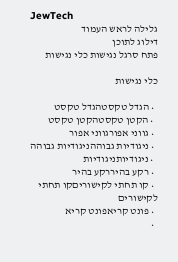JewTech
גלילה לראש העמוד
דילוג לתוכן
פתח סרגל נגישות כלי נגישות

כלי נגישות

  • הגדל טקסטהגדל טקסט
  • הקטן טקסטהקטן טקסט
  • גווני אפורגווני אפור
  • ניגודיות גבוההניגודיות גבוהה
  • ניגודיותניגודיות
  • רקע בהיררקע בהיר
  • קו תחתי לקישוריםקו תחתי לקישורים
  • פונט קריאפונט קריא
  •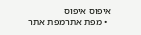איפוס איפוס
  • מפת אתרמפת אתר